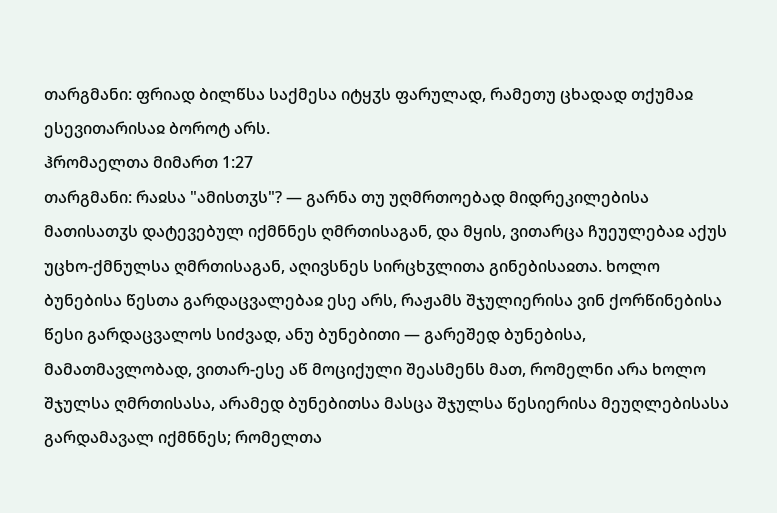თარგმანი: ფრიად ბილწსა საქმესა იტყჳს ფარულად, რამეთუ ცხადად თქუმაჲ ესევითარისაჲ ბოროტ არს.
ჰრომაელთა მიმართ 1:27
თარგმანი: რაჲსა "ამისთჳს"? — გარნა თუ უღმრთოებად მიდრეკილებისა მათისათჳს დატევებულ იქმნნეს ღმრთისაგან, და მყის, ვითარცა ჩუეულებაჲ აქუს უცხო-ქმნულსა ღმრთისაგან, აღივსნეს სირცხჳლითა გინებისაჲთა. ხოლო ბუნებისა წესთა გარდაცვალებაჲ ესე არს, რაჟამს შჯულიერისა ვინ ქორწინებისა წესი გარდაცვალოს სიძვად, ანუ ბუნებითი — გარეშედ ბუნებისა, მამათმავლობად, ვითარ-ესე აწ მოციქული შეასმენს მათ, რომელნი არა ხოლო შჯულსა ღმრთისასა, არამედ ბუნებითსა მასცა შჯულსა წესიერისა მეუღლებისასა გარდამავალ იქმნნეს; რომელთა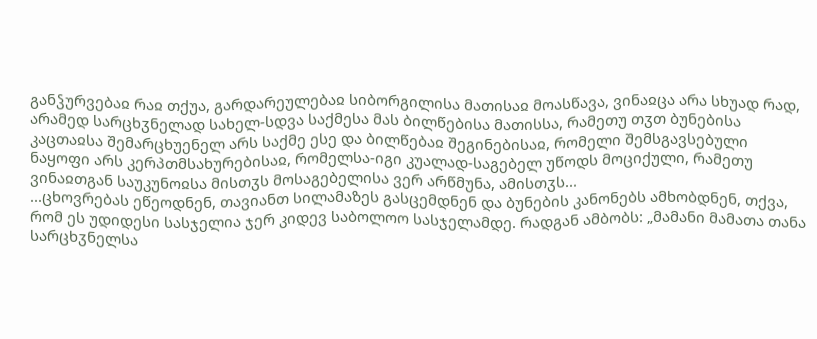განჴურვებაჲ რაჲ თქუა, გარდარეულებაჲ სიბორგილისა მათისაჲ მოასწავა, ვინაჲცა არა სხუად რად, არამედ სარცხჳნელად სახელ-სდვა საქმესა მას ბილწებისა მათისსა, რამეთუ თჳთ ბუნებისა კაცთაჲსა შემარცხუენელ არს საქმე ესე და ბილწებაჲ შეგინებისაჲ, რომელი შემსგავსებული ნაყოფი არს კერპთმსახურებისაჲ, რომელსა-იგი კუალად-საგებელ უწოდს მოციქული, რამეთუ ვინაჲთგან საუკუნოჲსა მისთჳს მოსაგებელისა ვერ არწმუნა, ამისთჳს...
...ცხოვრებას ეწეოდნენ, თავიანთ სილამაზეს გასცემდნენ და ბუნების კანონებს ამხობდნენ, თქვა, რომ ეს უდიდესი სასჯელია ჯერ კიდევ საბოლოო სასჯელამდე. რადგან ამბობს: „მამანი მამათა თანა სარცხჳნელსა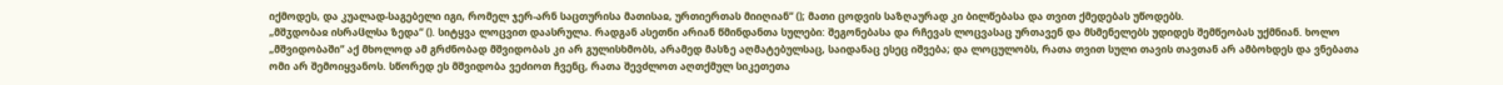იქმოდეს, და კუალად-საგებელი იგი, რომელ ჯერ-არნ საცთურისა მათისაჲ, ურთიერთას მიიღიან“ (); მათი ცოდვის საზღაურად კი ბილწებასა და თვით ქმედებას უწოდებს.
„მშჳდობაჲ ისრაჱლსა ზედა“ (). სიტყვა ლოცვით დაასრულა. რადგან ასეთნი არიან წმინდანთა სულები: შეგონებასა და რჩევას ლოცვასაც ურთავენ და მსმენელებს უდიდეს შემწეობას უქმნიან. ხოლო „მშვიდობაში“ აქ მხოლოდ ამ გრძნობად მშვიდობას კი არ გულისხმობს, არამედ მასზე აღმატებულსაც, საიდანაც ესეც იშვება; და ლოცულობს, რათა თვით სული თავის თავთან არ ამბოხდეს და ვნებათა ომი არ შემოიყვანოს. სწორედ ეს მშვიდობა ვეძიოთ ჩვენც, რათა შევძლოთ აღთქმულ სიკეთეთა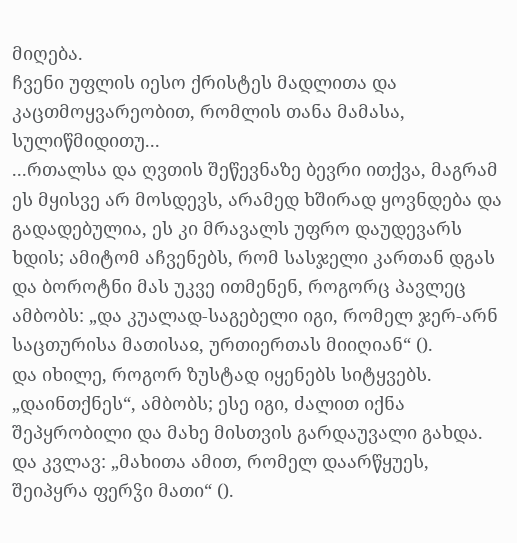მიღება.
ჩვენი უფლის იესო ქრისტეს მადლითა და კაცთმოყვარეობით, რომლის თანა მამასა, სულიწმიდითუ...
...რთალსა და ღვთის შეწევნაზე ბევრი ითქვა, მაგრამ ეს მყისვე არ მოსდევს, არამედ ხშირად ყოვნდება და გადადებულია, ეს კი მრავალს უფრო დაუდევარს ხდის; ამიტომ აჩვენებს, რომ სასჯელი კართან დგას და ბოროტნი მას უკვე ითმენენ, როგორც პავლეც ამბობს: „და კუალად-საგებელი იგი, რომელ ჯერ-არნ საცთურისა მათისაჲ, ურთიერთას მიიღიან“ ().
და იხილე, როგორ ზუსტად იყენებს სიტყვებს. „დაინთქნეს“, ამბობს; ესე იგი, ძალით იქნა შეპყრობილი და მახე მისთვის გარდაუვალი გახდა. და კვლავ: „მახითა ამით, რომელ დაარწყუეს, შეიპყრა ფერჴი მათი“ ().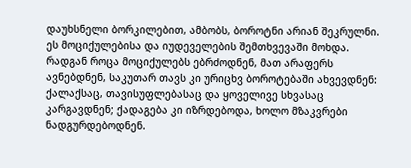დაუხსნელი ბორკილებით, ამბობს, ბოროტნი არიან შეკრულნი. ეს მოციქულებისა და იუდეველების შემთხვევაში მოხდა. რადგან როცა მოციქულებს ებრძოდნენ, მათ არაფერს ავნებდნენ, საკუთარ თავს კი ურიცხვ ბოროტებაში ახვევდნენ: ქალაქსაც, თავისუფლებასაც და ყოველივე სხვასაც კარგავდნენ; ქადაგება კი იზრდებოდა, ხოლო მზაკვრები ნადგურდებოდნენ.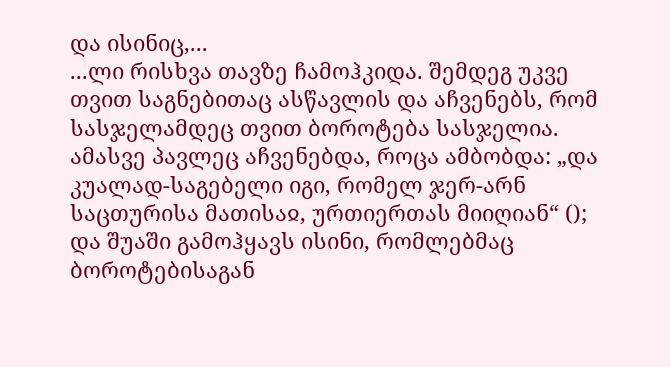და ისინიც,...
...ლი რისხვა თავზე ჩამოჰკიდა. შემდეგ უკვე თვით საგნებითაც ასწავლის და აჩვენებს, რომ სასჯელამდეც თვით ბოროტება სასჯელია. ამასვე პავლეც აჩვენებდა, როცა ამბობდა: „და კუალად-საგებელი იგი, რომელ ჯერ-არნ საცთურისა მათისაჲ, ურთიერთას მიიღიან“ (); და შუაში გამოჰყავს ისინი, რომლებმაც ბოროტებისაგან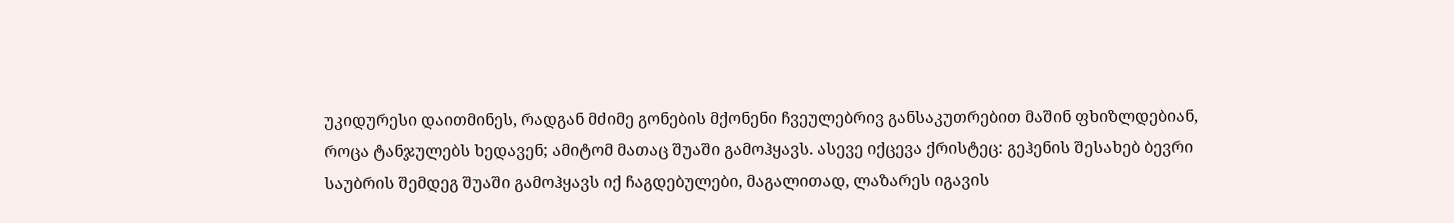უკიდურესი დაითმინეს, რადგან მძიმე გონების მქონენი ჩვეულებრივ განსაკუთრებით მაშინ ფხიზლდებიან, როცა ტანჯულებს ხედავენ; ამიტომ მათაც შუაში გამოჰყავს. ასევე იქცევა ქრისტეც: გეჰენის შესახებ ბევრი საუბრის შემდეგ შუაში გამოჰყავს იქ ჩაგდებულები, მაგალითად, ლაზარეს იგავის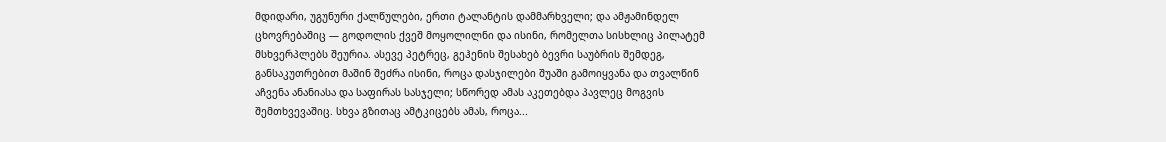მდიდარი, უგუნური ქალწულები, ერთი ტალანტის დამმარხველი; და ამჟამინდელ ცხოვრებაშიც — გოდოლის ქვეშ მოყოლილნი და ისინი, რომელთა სისხლიც პილატემ მსხვერპლებს შეურია. ასევე პეტრეც, გეჰენის შესახებ ბევრი საუბრის შემდეგ, განსაკუთრებით მაშინ შეძრა ისინი, როცა დასჯილები შუაში გამოიყვანა და თვალწინ აჩვენა ანანიასა და საფირას სასჯელი; სწორედ ამას აკეთებდა პავლეც მოგვის შემთხვევაშიც. სხვა გზითაც ამტკიცებს ამას, როცა...